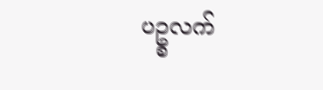ပဥ္စလက်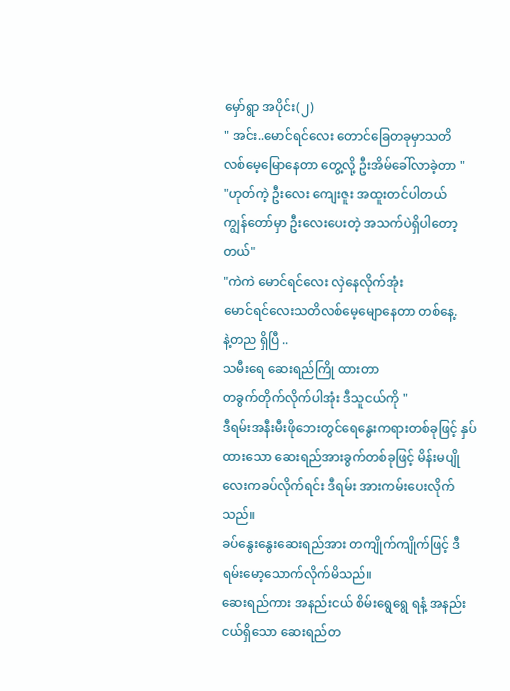မှော်ရွာ အပိုင်း(၂)
" အင်း..မောင်ရင်လေး တောင်ခြေတခုမှာသတိ
လစ်မေ့မြောနေတာ တွေ့လို့ ဦးအိမ်ခေါ်လာခဲ့တာ "
"ဟုတ်ကဲ့ ဦးလေး ကျေးဇူး အထူးတင်ပါတယ်
ကျွန်တော်မှာ ဦးလေးပေးတဲ့ အသက်ပဲရှိပါတော့တယ်"
"ကဲကဲ မောင်ရင်လေး လှဲနေလိုက်အုံး
မောင်ရင်လေးသတိလစ်မေ့မျောနေတာ တစ်နေ့.
နဲ့တည ရှိပြီ ..
သမီးရေ ဆေးရည်ကြို ထားတာ
တခွက်တိုက်လိုက်ပါအုံး ဒီသူငယ်ကို "
ဒီရမ်းအနီးမီးဖိုဘေးတွင်ရေနွေးကရားတစ်ခုဖြင့် နှပ်ထားသော ဆေးရည်အားခွက်တစ်ခုဖြင့် မိန်းမပျိုလေးကခပ်လိုက်ရင်း ဒီရမ်း အားကမ်းပေးလိုက်သည်။
ခပ်နွေးနွေးဆေးရည်အား တကျိုက်ကျိုက်ဖြင့် ဒီရမ်းမော့သောက်လိုက်မိသည်။
ဆေးရည်ကား အနည်းငယ် စိမ်းရွေရွေ ရနံ့ အနည်းငယ်ရှိသော ဆေးရည်တ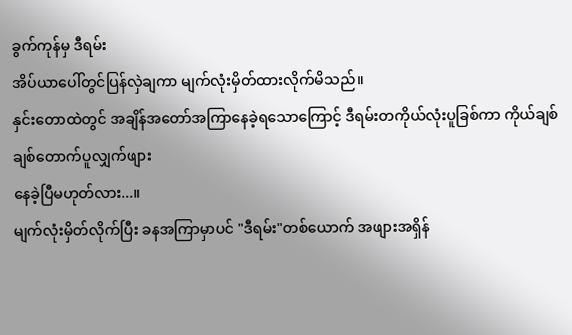ခွက်ကုန်မှ ဒီရမ်း
အိပ်ယာပေါ်တွင်ပြန်လှဲချကာ မျက်လုံးမှိတ်ထားလိုက်မိသည်။
နှင်းတောထဲတွင် အချိန်အတော်အကြာနေခဲ့ရသောကြောင့် ဒီရမ်းတကိုယ်လုံးပူခြစ်ကာ ကိုယ်ချစ်ချစ်တောက်ပူလျှက်ဖျား
နေခဲ့ပြီမဟုတ်လား...။
မျက်လုံးမှိတ်လိုက်ပြီး ခနအကြာမှာပင် "ဒီရမ်း"တစ်ယောက် အဖျားအရှိန်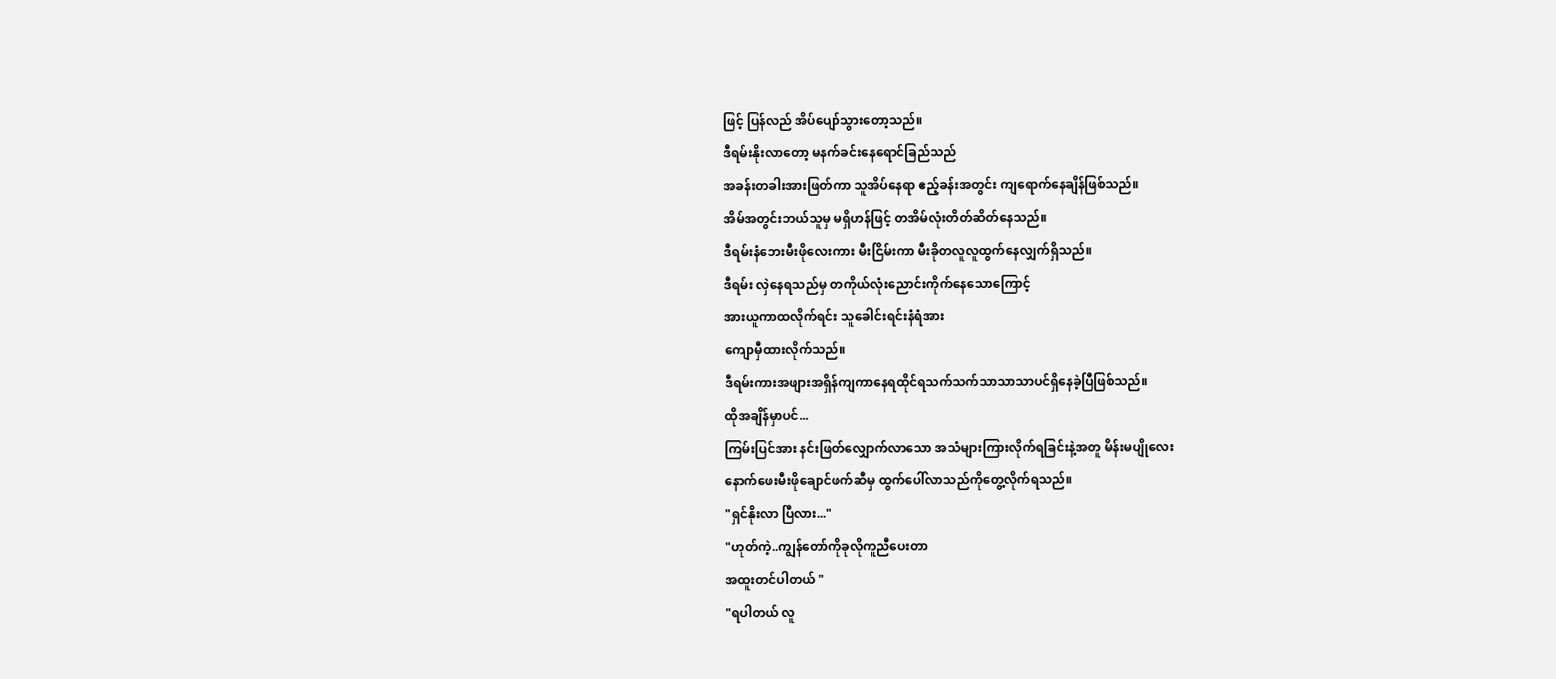ဖြင့် ပြန်လည် အိပ်ပျော်သွားတော့သည်။
ဒီရမ်းနိုးလာတော့ မနက်ခင်းနေရောင်ခြည်သည်
အခန်းတခါးအားဖြတ်ကာ သူအိပ်နေရာ ဧည့်ခန်းအတွင်း ကျရောက်နေချိန်ဖြစ်သည်။
အိမ်အတွင်းဘယ်သူမှ မရှိဟန်ဖြင့် တအိမ်လုံးတိတ်ဆိတ်နေသည်။
ဒီရမ်းနံဘေးမီးဖိုလေးကား မီးငြိမ်းကာ မီးခိုတလူလူထွက်နေလျှက်ရှိသည်။
ဒီရမ်း လှဲနေရသည်မှ တကိုယ်လုံးညောင်းကိုက်နေသောကြောင့်
အားယူကာထလိုက်ရင်း သူခေါင်းရင်းနံရံအား
ကျောမှီထားလိုက်သည်။
ဒီရမ်းကားအဖျားအရှိန်ကျကာနေရထိုင်ရသက်သက်သာသာသာပင်ရှိနေခဲ့ပြီဖြစ်သည်။
ထိုအချိန်မှာပင်...
ကြမ်းပြင်အား နင်းဖြတ်လျှောက်လာသော အသံများကြားလိုက်ရခြင်းနဲ့အတူ မိန်းမပျိုလေး
နောက်ဖေးမီးဖိုချောင်ဖက်ဆီမှ ထွက်ပေါ်လာသည်ကိုတွေ့လိုက်ရသည်။
"ရှင်နိုးလာ ပြီလား..."
"ဟုတ်ကဲ့..ကျွန်တော်ကိုခုလိုကူညီပေးတာ
အထူးတင်ပါတယ် "
"ရပါတယ် လူ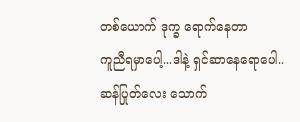တစ်ယောက် ဒုက္ခ ရောက်နေတာ
ကူညီရမှာပေါ့...ဒါနဲ့ ရှင်ဆာနေရောပေါ..
ဆန်ပြုတ်လေး သောက်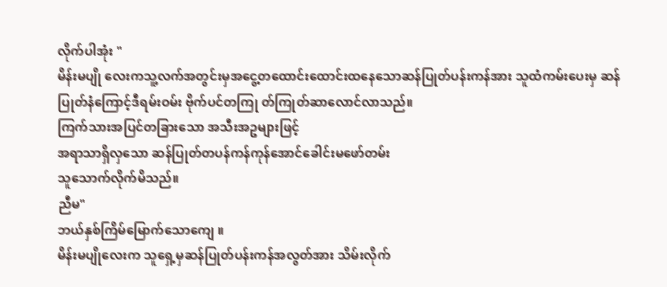လိုက်ပါအုံး "
မိန်းမပျို လေးကသူ့လက်အတွင်းမှအငွေ့တထောင်းထောင်းထနေသောဆန်ပြုတ်ပန်းကန်အား သူထံကမ်းပေးမှ ဆန်ပြုတ်နံကြောင့်ဒီရမ်းဝမ်း ဗိုက်ပင်တကြု တ်ကြုတ်ဆာလောင်လာသည်။
ကြက်သားအပြင်တခြားသော အသီးအဥများဖြင့်
အရာသာရှိလှသော ဆန်ပြုတ်တပန်ကန်ကုန်အောင်ခေါင်းမဖော်တမ်း
သူသောက်လိုက်မိသည်။
ညီမ"
ဘယ်နှစ်ကြိမ်မြောက်သောကျေ ။
မိန်းမပျိုလေးက သူရှေ့မှဆန်ပြုတ်ပန်းကန်အလွတ်အား သိမ်းလိုက်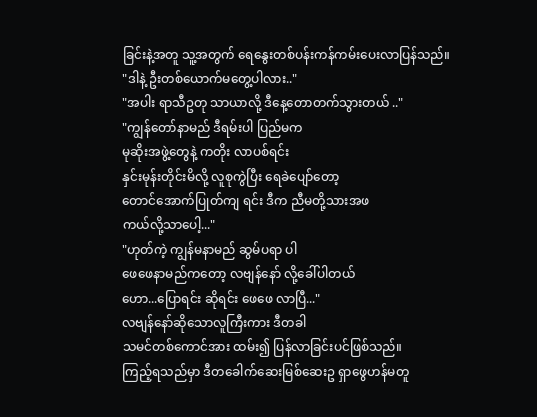ခြင်းနဲ့အတူ သူ့အတွက် ရေနွေးတစ်ပန်းကန်ကမ်းပေးလာပြန်သည်။
"ဒါနဲ့ ဦးတစ်ယောက်မတွေ့ပါလား.."
"အပါး ရာသီဥတု သာယာလို့ ဒီနေ့တောတက်သွားတယ် .."
"ကျွန်တော်နာမည် ဒီရမ်းပါ ပြည်မက
မုဆိုးအဖွဲ့တွေနဲ့ ကတိုး လာပစ်ရင်း
နှင်းမုန်းတိုင်းမိလို့ လူစုကွဲပြီး ရေခဲပျော်တော့
တောင်အောက်ပြုတ်ကျ ရင်း ဒီက ညီမတို့သားအဖ
ကယ်လို့သာပေါ့..."
"ဟုတ်ကဲ့ ကျွန်မနာမည် ဆွမ်ပရာ ပါ
ဖေဖေနာမည်ကတော့ လဗျန်နော် လို့ခေါ်ပါတယ်
ဟော...ပြောရင်း ဆိုရင်း ဖေဖေ လာပြီ..."
လဗျန်နော်ဆိုသောလူကြီးကား ဒီတခါ
သမင်တစ်ကောင်အား ထမ်း၍ ပြန်လာခြင်းပင်ဖြစ်သည်။
ကြည့်ရသည်မှာ ဒီတခေါက်ဆေးမြစ်ဆေးဥ ရှာဖွေဟန်မတူ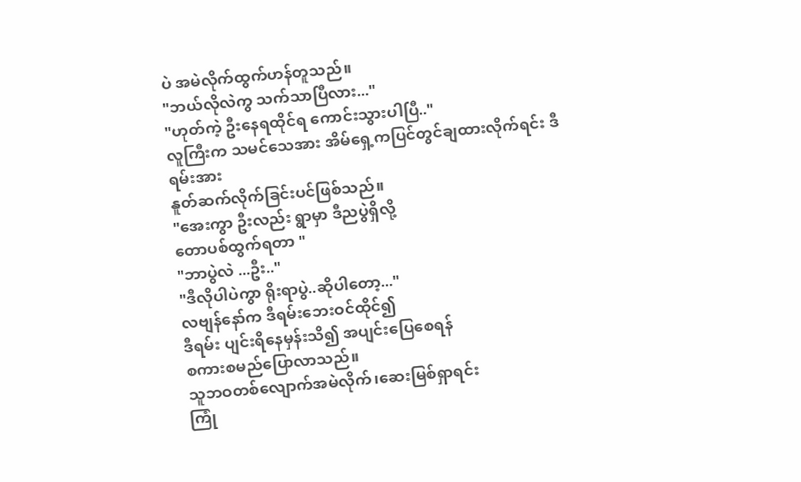ပဲ အမဲလိုက်ထွက်ဟန်တူသည်။
"ဘယ်လိုလဲကွ သက်သာပြီလား..."
"ဟုတ်ကဲ့ ဦးနေရထိုင်ရ ကောင်းသွားပါပြီ.."
လူကြီးက သမင်သေအား အိမ်ရှေ့ကပြင်တွင်ချထားလိုက်ရင်း ဒီရမ်းအား
နူတ်ဆက်လိုက်ခြင်းပင်ဖြစ်သည်။
"အေးကွာ ဦးလည်း ရွာမှာ ဒီညပွဲရှိလို့
တောပစ်ထွက်ရတာ "
"ဘာပွဲလဲ ...ဦး.."
"ဒီလိုပါပဲကွာ ရိုးရာပွဲ..ဆိုပါတော့..."
လဗျန်နော်က ဒီရမ်းဘေးဝင်ထိုင်၍
ဒီရမ်း ပျင်းရိနေမှန်းသိ၍ အပျင်းပြေစေရန်
စကားစမည်ပြောလာသည်။
သူဘဝတစ်လျောက်အမဲလိုက်၊ဆေးမြစ်ရှာရင်း
ကြုံ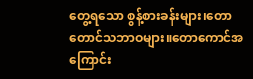တွေ့ရသော စွန့်စားခန်းများ၊တောတောင်သဘာဝများ။တောကောင်အကြောင်း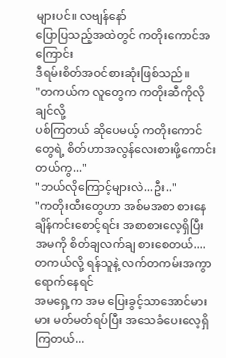များပင်။ လဗျန်နော်
ပြောပြသည့်အထဲတွင် ကတိုးကောင်အကြောင်း
ဒီရမ်းစိတ်အဝင်စားဆုံးဖြစ်သည်။
"တကယ်က လူတွေက ကတိုးဆီကိုလိုချင်လို့
ပစ်ကြတယ် ဆိုပေမယ့် ကတိုးကောင်တွေရဲ့ စိတ်ဟာအလွန်လေးစားဖို့ကောင်းတယ်ကွ..."
"ဘယ်လိုကြောင့်များလဲ...ဦး.."
"ကတိုးထီးတွေဟာ အစ်မအစာ စားနေချိန်ကင်းစောင့်ရင်း အစာစားလေ့ရှိပြီး
အမကို စိတ်ချလက်ချ စားစေတယ်....
တကယ်လို့ ရန်သူနဲ့ လက်တကမ်းအကွာရောက်နေရင်
အမရှေ့က အမ ပြေးခွင့်သာအောင်မားမား မတ်မတ်ရပ်ပြီး အသေခံပေးလေ့ရှိကြတယ်...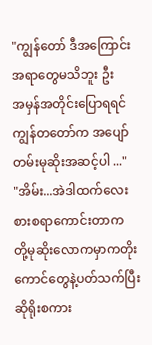"ကျွန်တော် ဒီအကြောင်းအရာတွေမသိဘူး ဦး
အမှန်အတိုင်းပြောရရင် ကျွန်တတော်က အပျော်တမ်းမုဆိုးအဆင့်ပါ ..."
"အိမ်း...အဲဒါထက်လေးစားစရာကောင်းတာက
တို့မုဆိုးလောကမှာကတိုးကောင်တွေနဲ့ပတ်သက်ပြီး ဆိုရိုးစကား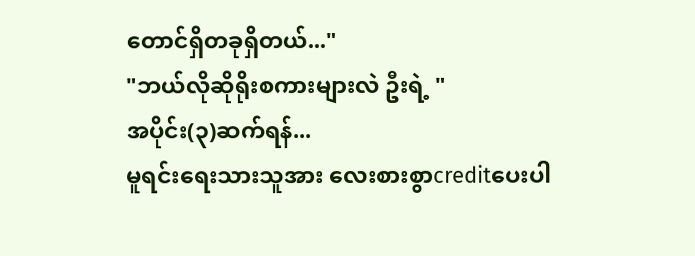တောင်ရှိတခုရှိတယ်..."
"ဘယ်လိုဆိုရိုးစကားများလဲ ဦးရဲ့ "
အပိုင်း(၃)ဆက်ရန်...
မူရင်းရေးသားသူအား လေးစားစွာcreditပေးပါ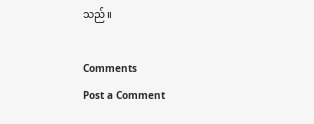သည်။

Comments
Post a Comment